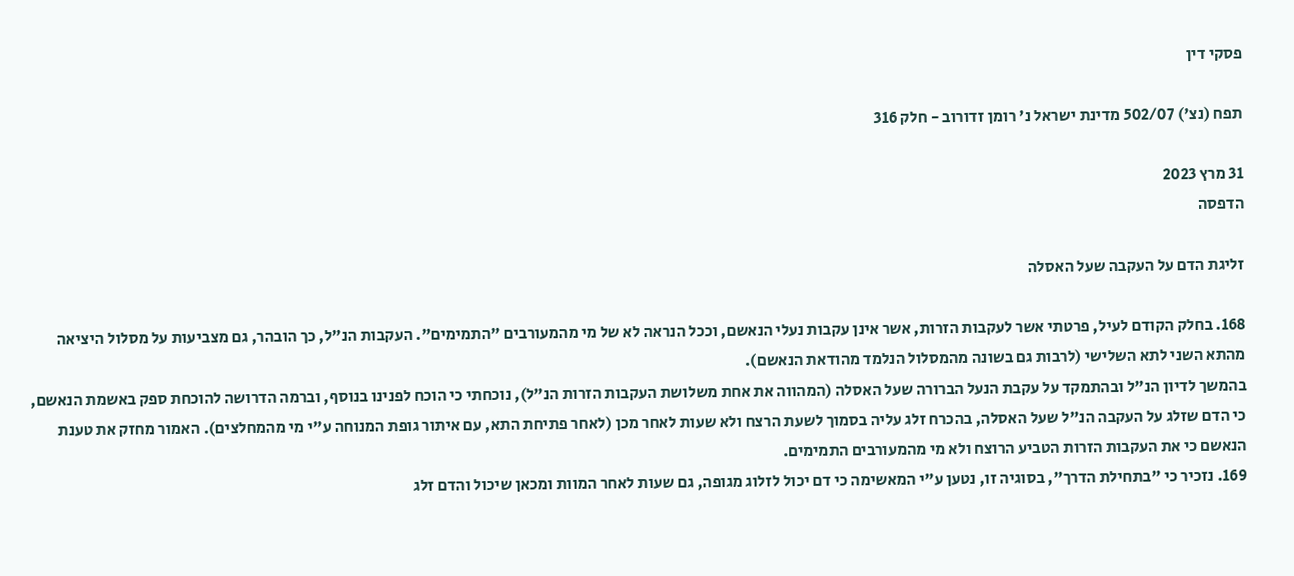פסקי דין

תפח (נצ') 502/07 מדינת ישראל נ' רומן זדורוב - חלק 316

31 מרץ 2023
הדפסה

זליגת הדם על העקבה שעל האסלה

168. בחלק הקודם לעיל, פרטתי אשר לעקבות הזרות, אשר אינן עקבות נעלי הנאשם, וככל הנראה לא של מי מהמעורבים "התמימים". העקבות הנ"ל, כך הובהר, גם מצביעות על מסלול היציאה מהתא השני לתא השלישי (לרבות גם בשונה מהמסלול הנלמד מהודאת הנאשם).
בהמשך לדיון הנ"ל ובהתמקד על עקבת הנעל הברורה שעל האסלה (המהווה את אחת משלושת העקבות הזרות הנ"ל), נוכחתי כי הוכח לפנינו בנוסף, וברמה הדרושה להוכחת ספק באשמת הנאשם, כי הדם שזלג על העקבה הנ"ל שעל האסלה, בהכרח זלג עליה בסמוך לשעת הרצח ולא שעות לאחר מכן (לאחר פתיחת התא, עם איתור גופת המנוחה ע"י מי מהמחלצים). האמור מחזק את טענת הנאשם כי את העקבות הזרות הטביע הרוצח ולא מי מהמעורבים התמימים.
169. נזכיר כי "בתחילת הדרך", בסוגיה זו, נטען ע"י המאשימה כי דם יכול לזלוג מגופה, גם שעות לאחר המוות ומכאן שיכול והדם זלג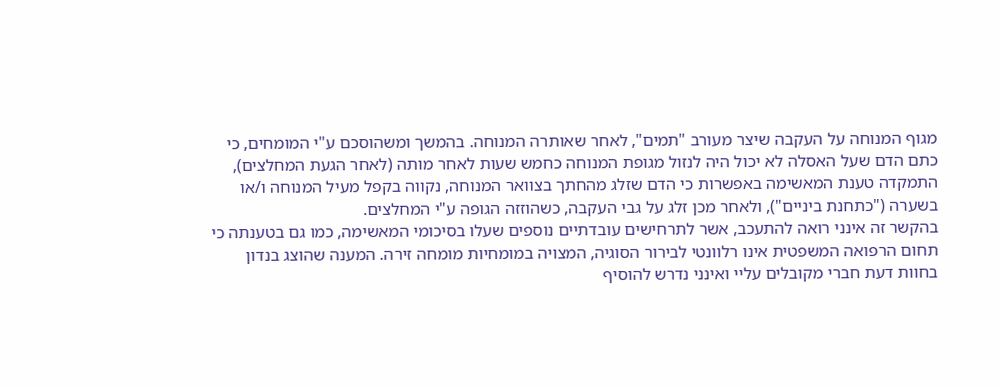מגוף המנוחה על העקבה שיצר מעורב "תמים", לאחר שאותרה המנוחה. בהמשך ומשהוסכם ע"י המומחים, כי כתם הדם שעל האסלה לא יכול היה לנזול מגופת המנוחה כחמש שעות לאחר מותה (לאחר הגעת המחלצים), התמקדה טענת המאשימה באפשרות כי הדם שזלג מהחתך בצוואר המנוחה, נקווה בקפל מעיל המנוחה ו/או בשערה ("כתחנת ביניים"), ולאחר מכן זלג על גבי העקבה, כשהוזזה הגופה ע"י המחלצים.
בהקשר זה אינני רואה להתעכב, אשר לתרחישים עובדתיים נוספים שעלו בסיכומי המאשימה, כמו גם בטענתה כי תחום הרפואה המשפטית אינו רלוונטי לבירור הסוגיה, המצויה במומחיות מומחה זירה. המענה שהוצג בנדון בחוות דעת חברי מקובלים עליי ואינני נדרש להוסיף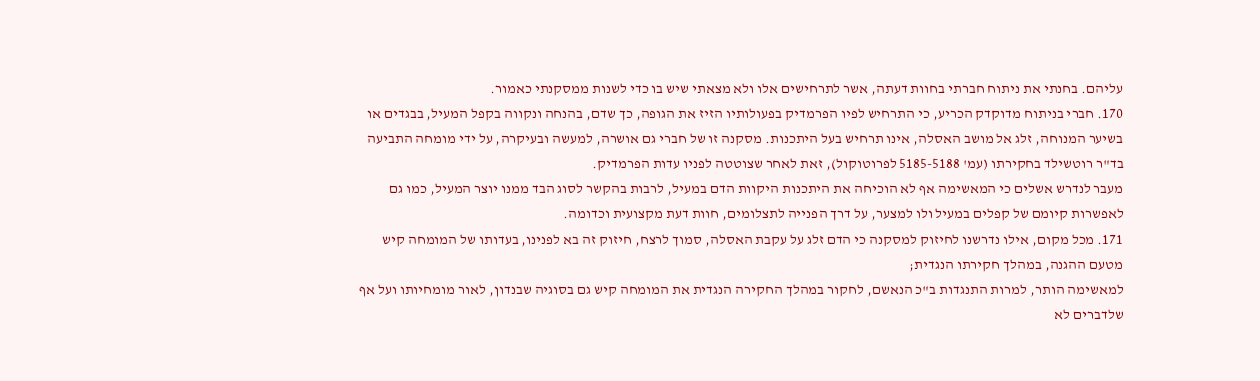עליהם. בחנתי את ניתוח חברתי בחוות דעתה, אשר לתרחישים אלו ולא מצאתי שיש בו כדי לשנות ממסקנתי כאמור.
170. חברי בניתוח מדוקדק הכריע, כי התרחיש לפיו הפרמדיק בפעולותיו הזיז את הגופה, כך שדם, בהנחה ונקווה בקפל המעיל, בבגדים או בשיער המנוחה, זלג אל מושב האסלה, אינו תרחיש בעל היתכנות. מסקנה זו של חברי גם אושרה, למעשה ובעיקרה, על ידי מומחה התביעה בד"ר רוטשילד בחקירתו (עמ' 5185-5188 לפרוטוקול), זאת לאחר שצוטטה לפניו עדות הפרמדיק.
מעבר לנדרש אשלים כי המאשימה אף לא הוכיחה את היתכנות היקוות הדם במעיל, לרבות בהקשר לסוג הבד ממנו יוצר המעיל, כמו גם לאפשרות קיומם של קפלים במעיל ולו למצער, על דרך הפנייה לתצלומים, חוות דעת מקצועית וכדומה.
171. מכל מקום, אילו נדרשנו לחיזוק למסקנה כי הדם זלג על עקבת האסלה, סמוך לרצח, חיזוק זה בא לפנינו, בעדותו של המומחה קיש מטעם ההגנה, במהלך חקירתו הנגדית;
למאשימה הותר, למרות התנגדות ב"כ הנאשם, לחקור במהלך החקירה הנגדית את המומחה קיש גם בסוגיה שבנדון, לאור מומחיותו ועל אף שלדברים לא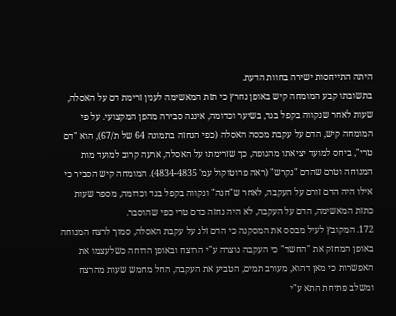היתה התייחסות ישירה בחוות הדעת.
בתשובתו קבע המומחה קיש באופן נחרץ כי תזת המאשימה לענין זרימת דם על האסלה, שעות לאחר שנקווה בקפל בגד, בשיער וכדומה, איננה סבירה מהפן המקצועי. על פי המומחה קיש, הדם על עקבת מכסה האסלה (כפי הנחזה בתמונה 64 של ת/67), הוא "דם טרי", ביחס למועד יציאתו מהגופה, כך שזרימתו על האסלה, ארעה קרוב למועד מות המנוחה וטרם שהדם "נקרש" (ראה פרוטוקול עמ' 4834-4835). המומחה קיש הסביר כי אילו היה הדם זורם על העקבה, לאחר ש"חנה" ונקווה בקפל בגד וכדומה, מספר שעות כתזת המאשימה, הדם על העקבה, לא היה נחזה כדם טרי כפי שהוסבר.
172. המקובץ לעיל מבסס את המסקנה כי הדם זלג על עקבת האסלה, סמוך לרצח המנוחה באופן המחזק את "החשד" כי העקבה נוצרה ע"י הרוצח ובאופן הדוחה כשלעצמו את האפשרות כי מאן דהוא, מעורב תמים, הטביע את העקבה, החל מחמש שעות מהרצח ומשלב פתיחת התא ע"י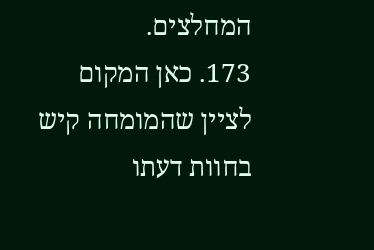המחלצים.
173. כאן המקום לציין שהמומחה קיש בחוות דעתו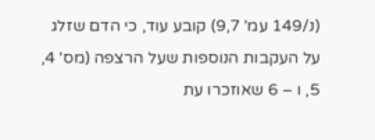(נ/149 עמ' 9,7) קובע עוד, כי הדם שזלג על העקבות הנוספות שעל הרצפה (מס' 4, 5, ו – 6 שאוזכרו עת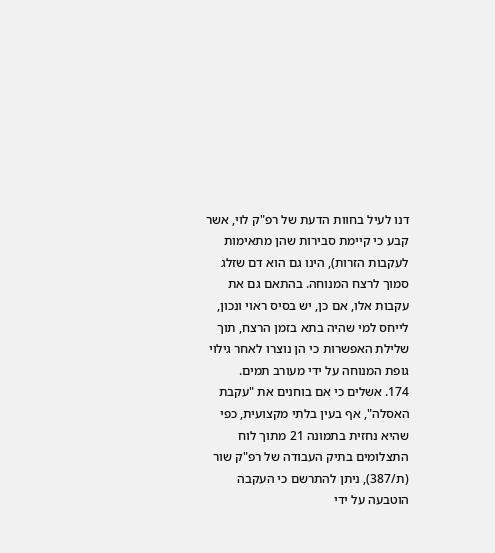דנו לעיל בחוות הדעת של רפ"ק לוי, אשר קבע כי קיימת סבירות שהן מתאימות לעקבות הזרות), הינו גם הוא דם שזלג סמוך לרצח המנוחה. בהתאם גם את עקבות אלו, אם כן, יש בסיס ראוי ונכון, לייחס למי שהיה בתא בזמן הרצח, תוך שלילת האפשרות כי הן נוצרו לאחר גילוי גופת המנוחה על ידי מעורב תמים.
174. אשלים כי אם בוחנים את "עקבת האסלה", אף בעין בלתי מקצועית, כפי שהיא נחזית בתמונה 21 מתוך לוח התצלומים בתיק העבודה של רפ"ק שור (ת/387), ניתן להתרשם כי העקבה הוטבעה על ידי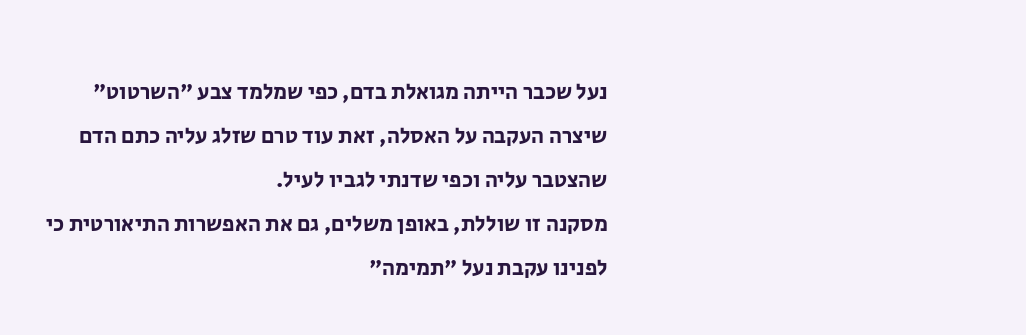נעל שכבר הייתה מגואלת בדם, כפי שמלמד צבע "השרטוט" שיצרה העקבה על האסלה, זאת עוד טרם שזלג עליה כתם הדם שהצטבר עליה וכפי שדנתי לגביו לעיל.
מסקנה זו שוללת, באופן משלים, גם את האפשרות התיאורטית כי לפנינו עקבת נעל "תמימה"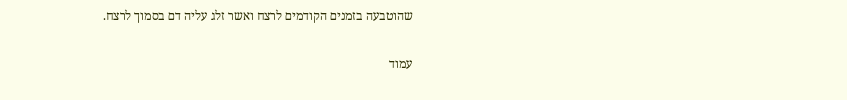שהוטבעה בזמנים הקודמים לרצח ואשר זלג עליה דם בסמוך לרצח.

עמוד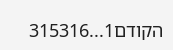הקודם1...315316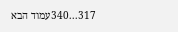317...340עמוד הבא